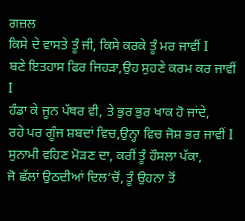ਗਜ਼ਲ
ਕਿਸੇ ਦੇ ਵਾਸਤੇ ਤੂੰ ਜੀ, ਕਿਸੇ ਕਰਕੇ ਤੂੰ ਮਰ ਜਾਵੀਂ I
ਬਣੇ ਇਤਹਾਸ ਫਿਰ ਜਿਹੜਾ,ਉਹ ਸੁਹਣੇ ਕਰਮ ਕਰ ਜਾਵੀਂ I
ਹੰਡਾ ਕੇ ਜੂਨ ਪੱਥਰ ਵੀ, ਤੇ ਭੁਰ ਭੁਰ ਖਾਕ ਹੋ ਜਾਂਦੇ,
ਰਹੇ ਪਰ ਗੂੰਜ ਸ਼ਬਦਾਂ ਵਿਚ,ਉਨ੍ਹਾ ਵਿਚ ਜੋਸ਼ ਭਰ ਜਾਵੀਂ I
ਸੁਨਾਮੀ ਵਹਿਣ ਮੋੜਣ ਦਾ, ਕਰੀਂ ਤੂੰ ਹੌਸਲਾ ਪੱਕਾ,
ਜੋ ਛੱਲਾਂ ਉਠਦੀਆਂ ਦਿਲ‘ਚੋਂ, ਤੂੰ ਉਹਨਾ ਤੋਂ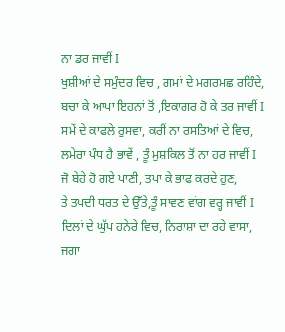ਨਾ ਡਰ ਜਾਵੀਂ I
ਖੁਸ਼ੀਆਂ ਦੇ ਸਮੁੰਦਰ ਵਿਚ , ਗਮਾਂ ਦੇ ਮਗਰਮਛ ਰਹਿੰਦੇ,
ਬਚਾ ਕੇ ਆਪਾ ਇਹਨਾਂ ਤੋਂ ,ਇਕਾਗਰ ਹੋ ਕੇ ਤਰ ਜਾਵੀਂ I
ਸਮੇਂ ਦੇ ਕਾਫਲੇ ਰੁਸਵਾ, ਕਰੀਂ ਨਾ ਰਸਤਿਆਂ ਦੇ ਵਿਚ,
ਲਮੇਰਾ ਪੰਧ ਹੈ ਭਾਵੇਂ , ਤੂੰ ਮੁਸ਼ਕਿਲ ਤੋਂ ਨਾ ਹਰ ਜਾਵੀਂ I
ਜੋ ਬੇਹੇ ਹੋ ਗਏ ਪਾਣੀ, ਤਪਾ ਕੇ ਭਾਫ ਕਰਦੇ ਹੁਣ,
ਤੇ ਤਪਦੀ ਧਰਤ ਦੇ ਉੱਤੇ,ਤੂੰ ਸਾਵਣ ਵਾਂਗ ਵਰ੍ਹ ਜਾਵੀਂ I
ਦਿਲਾਂ ਦੇ ਘੁੱਪ ਹਨੇਰੇ ਵਿਚ, ਨਿਰਾਸ਼ਾ ਦਾ ਰਹੇ ਵਾਸਾ,
ਜਗਾ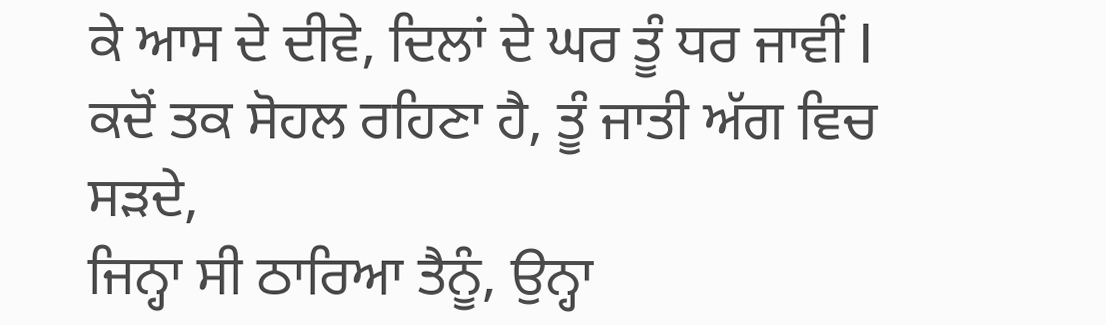ਕੇ ਆਸ ਦੇ ਦੀਵੇ, ਦਿਲਾਂ ਦੇ ਘਰ ਤੂੰ ਧਰ ਜਾਵੀਂ I
ਕਦੋਂ ਤਕ ਸੋਹਲ ਰਹਿਣਾ ਹੈ, ਤੂੰ ਜਾਤੀ ਅੱਗ ਵਿਚ ਸੜਦੇ,
ਜਿਨ੍ਹਾ ਸੀ ਠਾਰਿਆ ਤੈਨੂੰ, ਉਨ੍ਹਾ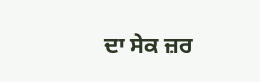ਦਾ ਸੇਕ ਜ਼ਰ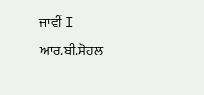ਜਾਵੀਂ I
ਆਰ.ਬੀ.ਸੋਹਲ